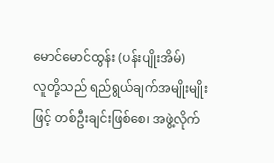မောင်မောင်ထွန်း (ပန်းပျိုးအိမ်)
လူတို့သည် ရည်ရွယ်ချက်အမျိုးမျိုးဖြင့် တစ်ဦးချင်းဖြစ်စေ၊ အဖွဲ့လိုက်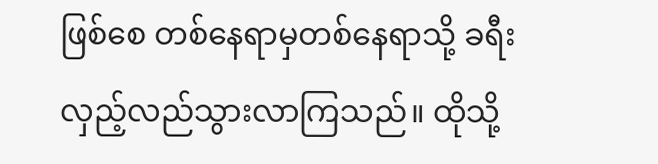ဖြစ်စေ တစ်နေရာမှတစ်နေရာသို့ ခရီးလှည့်လည်သွားလာကြသည်။ ထိုသို့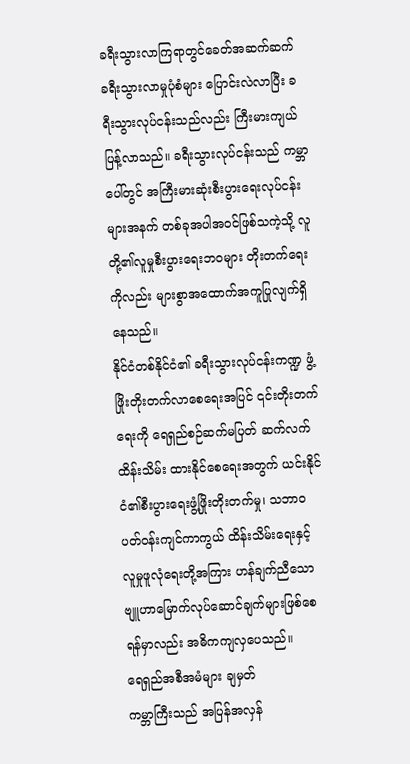ခရီးသွားလာကြရာတွင်ခေတ်အဆက်ဆက် ခရီးသွားလာမှုပုံစံများ ပြောင်းလဲလာပြီး ခရီးသွားလုပ်ငန်းသည်လည်း ကြီးမားကျယ်ပြန့်လာသည်။ ခရီးသွားလုပ်ငန်းသည် ကမ္ဘာပေါ်တွင် အကြီးမားဆုံးစီးပွားရေးလုပ်ငန်းများအနက် တစ်ခုအပါအဝင်ဖြစ်သကဲ့သို့ လူတို့၏လူမှုစီးပွားရေးဘဝများ တိုးတက်ရေးကိုလည်း များစွာအထောက်အကူပြုလျက်ရှိနေသည်။
နိုင်ငံတစ်နိုင်ငံ၏ ခရီးသွားလုပ်ငန်းကဏ္ဍ ဖွံ့ဖြိုးတိုးတက်လာစေရေးအပြင် ၎င်းတိုးတက်ရေးကို ရေရှည်စဉ်ဆက်မပြတ် ဆက်လက်ထိန်းသိမ်း ထားနိုင်စေရေးအတွက် ယင်းနိုင်ငံ၏စီးပွားရေးဖွံ့ဖြိုးတိုးတက်မှု၊ သဘာဝပတ်ဝန်းကျင်ကာကွယ် ထိန်းသိမ်းရေးနှင့် လူမှုဖူလုံရေးတို့အကြား ဟန်ချက်ညီသော ဗျူဟာမြောက်လုပ်ဆောင်ချက်များဖြစ်စေ ရန်မှာလည်း အဓိကကျလှပေသည်။
ရေရှည်အစီအမံများ ချမှတ်
ကမ္ဘာကြီးသည် အပြန်အလှန်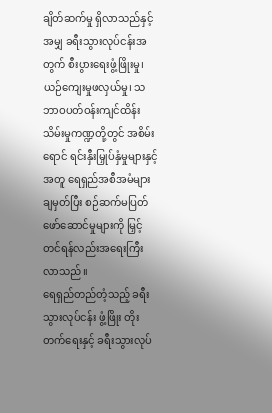ချိတ်ဆက်မှု ရှိလာသည်နှင့်အမျှ ခရီးသွားလုပ်ငန်းအတွက် စီးပွားရေးဖွံ့ဖြိုးမှု၊ ယဉ်ကျေးမှုဖလှယ်မှု၊ သဘာဝပတ်ဝန်းကျင်ထိန်းသိမ်းမှုကဏ္ဍတို့တွင် အစိမ်းရောင် ရင်းနှီးမြှုပ်နှံမှုများနှင့်အတူ ရေရှည်အစီအမံများချမှတ်ပြီး စဉ်ဆက်မပြတ် ဖော်ဆောင်မှုများကို မြှင့်တင်ရန်လည်းအရေးကြီးလာသည်။
ရေရှည်တည်တံ့သည့် ခရီးသွားလုပ်ငန်း ဖွံ့ဖြိုး တိုးတက်ရေးနှင့် ခရီးသွားလုပ်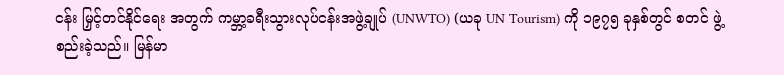ငန်း မြှင့်တင်နိုင်ရေး အတွက် ကမ္ဘာ့ခရီးသွားလုပ်ငန်းအဖွဲ့ချုပ် (UNWTO) (ယခု UN Tourism) ကို ၁၉၇၅ ခုနှစ်တွင် စတင် ဖွဲ့စည်းခဲ့သည်။ မြန်မာ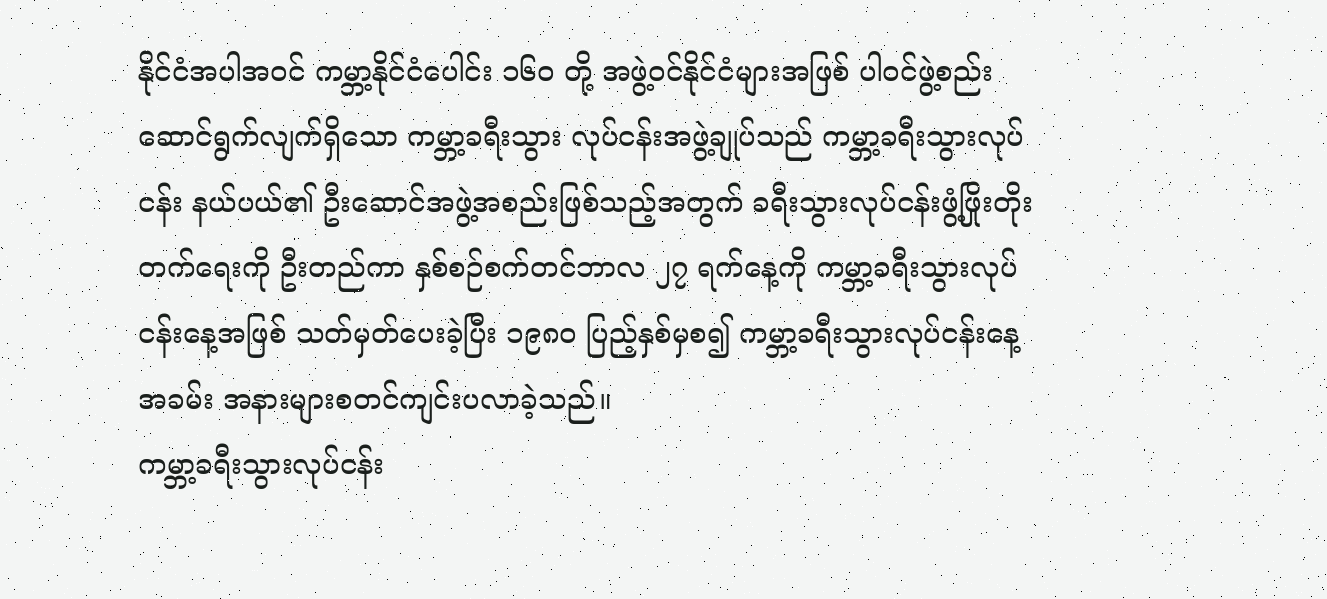နိုင်ငံအပါအဝင် ကမ္ဘာ့နိုင်ငံပေါင်း ၁၆၀ တို့ အဖွဲ့ဝင်နိုင်ငံများအဖြစ် ပါဝင်ဖွဲ့စည်းဆောင်ရွက်လျက်ရှိသော ကမ္ဘာ့ခရီးသွား လုပ်ငန်းအဖွဲ့ချုပ်သည် ကမ္ဘာ့ခရီးသွားလုပ်ငန်း နယ်ပယ်၏ ဦးဆောင်အဖွဲ့အစည်းဖြစ်သည့်အတွက် ခရီးသွားလုပ်ငန်းဖွံ့ဖြိုးတိုးတက်ရေးကို ဦးတည်ကာ နှစ်စဉ်စက်တင်ဘာလ ၂၇ ရက်နေ့ကို ကမ္ဘာ့ခရီးသွားလုပ်ငန်းနေ့အဖြစ် သတ်မှတ်ပေးခဲ့ပြီး ၁၉၈၀ ပြည့်နှစ်မှစ၍ ကမ္ဘာ့ခရီးသွားလုပ်ငန်းနေ့အခမ်း အနားများစတင်ကျင်းပလာခဲ့သည်။
ကမ္ဘာ့ခရီးသွားလုပ်ငန်း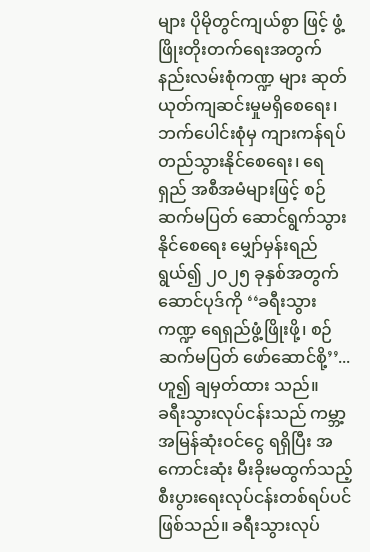များ ပိုမိုတွင်ကျယ်စွာ ဖြင့် ဖွံ့ဖြိုးတိုးတက်ရေးအတွက် နည်းလမ်းစုံကဏ္ဍ များ ဆုတ်ယုတ်ကျဆင်းမှုမရှိစေရေး၊ ဘက်ပေါင်းစုံမှ ကျားကန်ရပ်တည်သွားနိုင်စေရေး၊ ရေရှည် အစီအမံများဖြင့် စဉ်ဆက်မပြတ် ဆောင်ရွက်သွားနိုင်စေရေး မျှော်မှန်းရည်ရွယ်၍ ၂၀၂၅ ခုနှစ်အတွက် ဆောင်ပုဒ်ကို ‘‘ခရီးသွားကဏ္ဍ ရေရှည်ဖွံ့ဖြိုးဖို့၊ စဉ်ဆက်မပြတ် ဖော်ဆောင်စို့’’... ဟူ၍ ချမှတ်ထား သည်။
ခရီးသွားလုပ်ငန်းသည် ကမ္ဘာ့အမြန်ဆုံးဝင်ငွေ ရရှိပြီး အကောင်းဆုံး မီးခိုးမထွက်သည့် စီးပွားရေးလုပ်ငန်းတစ်ရပ်ပင်ဖြစ်သည်။ ခရီးသွားလုပ်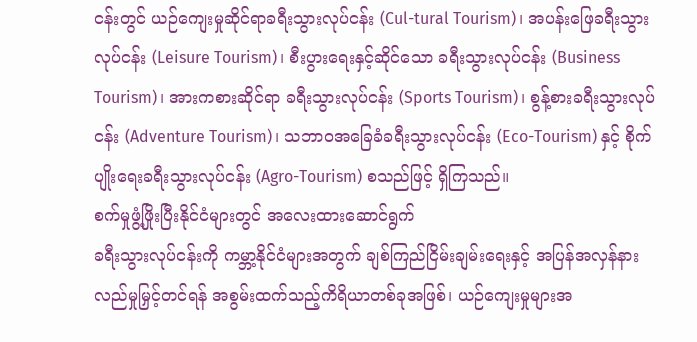ငန်းတွင် ယဉ်ကျေးမှုဆိုင်ရာခရီးသွားလုပ်ငန်း (Cul-tural Tourism)၊ အပန်းဖြေခရီးသွားလုပ်ငန်း (Leisure Tourism)၊ စီးပွားရေးနှင့်ဆိုင်သော ခရီးသွားလုပ်ငန်း (Business Tourism)၊ အားကစားဆိုင်ရာ ခရီးသွားလုပ်ငန်း (Sports Tourism)၊ စွန့်စားခရီးသွားလုပ်ငန်း (Adventure Tourism)၊ သဘာဝအခြေခံခရီးသွားလုပ်ငန်း (Eco-Tourism) နှင့် စိုက်ပျိုးရေးခရီးသွားလုပ်ငန်း (Agro-Tourism) စသည်ဖြင့် ရှိကြသည်။
စက်မှုဖွံ့ဖြိုးပြီးနိုင်ငံများတွင် အလေးထားဆောင်ရွက်
ခရီးသွားလုပ်ငန်းကို ကမ္ဘာ့နိုင်ငံများအတွက် ချစ်ကြည်ငြိမ်းချမ်းရေးနှင့် အပြန်အလှန်နားလည်မှုမြှင့်တင်ရန် အစွမ်းထက်သည့်ကိရိယာတစ်ခုအဖြစ်၊ ယဉ်ကျေးမှုများအ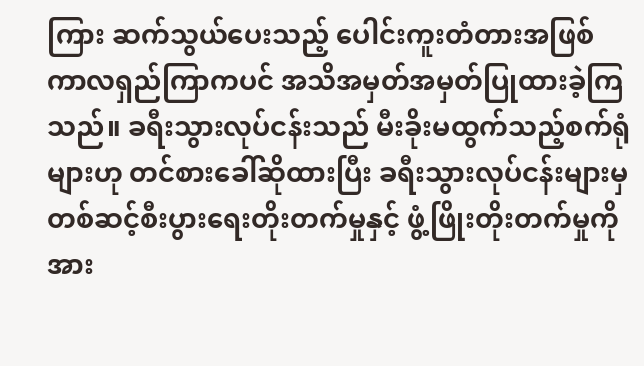ကြား ဆက်သွယ်ပေးသည့် ပေါင်းကူးတံတားအဖြစ် ကာလရှည်ကြာကပင် အသိအမှတ်အမှတ်ပြုထားခဲ့ကြသည်။ ခရီးသွားလုပ်ငန်းသည် မီးခိုးမထွက်သည့်စက်ရုံများဟု တင်စားခေါ်ဆိုထားပြီး ခရီးသွားလုပ်ငန်းများမှ တစ်ဆင့်စီးပွားရေးတိုးတက်မှုနှင့် ဖွံ့ဖြိုးတိုးတက်မှုကို အား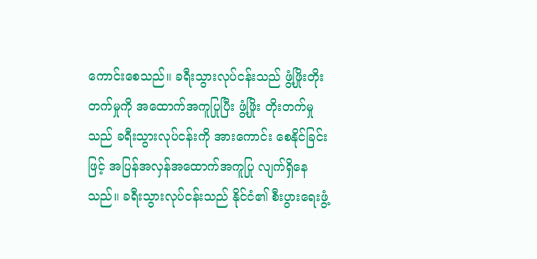ကောင်းစေသည်။ ခရီးသွားလုပ်ငန်းသည် ဖွံ့ဖြိုးတိုးတက်မှုကို အထောက်အကူပြုပြီး ဖွံ့ဖြိုး တိုးတက်မှုသည် ခရီးသွားလုပ်ငန်းကို အားကောင်း စေနိုင်ခြင်းဖြင့် အပြန်အလှန်အထောက်အကူပြု လျက်ရှိနေသည်။ ခရီးသွားလုပ်ငန်းသည် နိုင်ငံ၏ စီးပွားရေးဖွံ့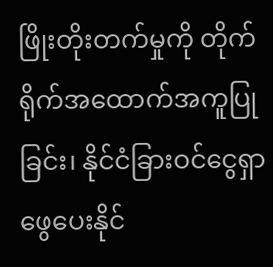ဖြိုးတိုးတက်မှုကို တိုက်ရိုက်အထောက်အကူပြုခြင်း၊ နိုင်ငံခြားဝင်ငွေရှာဖွေပေးနိုင်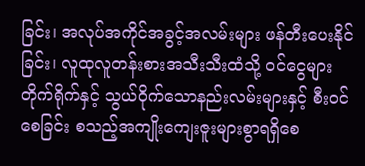ခြင်း၊ အလုပ်အကိုင်အခွင့်အလမ်းများ ဖန်တီးပေးနိုင်ခြင်း၊ လူထုလူတန်းစားအသီးသီးထံသို့ ဝင်ငွေများ တိုက်ရိုက်နှင့် သွယ်ဝိုက်သောနည်းလမ်းများနှင့် စီးဝင်စေခြင်း စသည့်အကျိုးကျေးဇူးများစွာရရှိစေ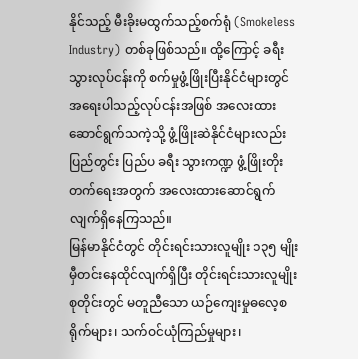နိုင်သည့် မီးခိုးမထွက်သည့်စက်ရုံ (Smokeless Industry) တစ်ခုဖြစ်သည်။ ထို့ကြောင့် ခရီးသွားလုပ်ငန်းကို စက်မှုဖွံ့ဖြိုးပြီးနိုင်ငံများတွင် အရေးပါသည့်လုပ်ငန်းအဖြစ် အလေးထားဆောင်ရွက်သကဲ့သို့ ဖွံ့ဖြိုးဆဲနိုင်ငံများလည်း ပြည်တွင်း ပြည်ပ ခရီး သွားကဏ္ဍ ဖွံ့ဖြိုးတိုးတက်ရေးအတွက် အလေးထားဆောင်ရွက်လျက်ရှိနေကြသည်။
မြန်မာနိုင်ငံတွင် တိုင်းရင်းသားလူမျိုး ၁၃၅ မျိုး မှီတင်းနေထိုင်လျက်ရှိပြီး တိုင်းရင်းသားလူမျိုးစုတိုင်းတွင် မတူညီသော ယဉ်ကျေးမှုဓလေ့စရိုက်များ၊ သက်ဝင်ယုံကြည်မှုများ၊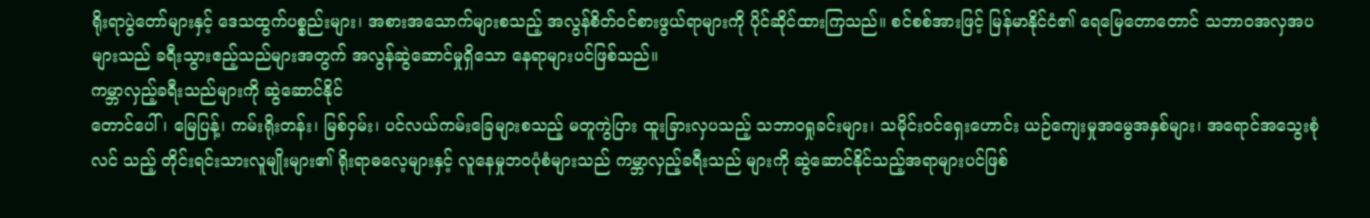ရိုးရာပွဲတော်များနှင့် ဒေသထွက်ပစ္စည်းများ၊ အစားအသောက်များစသည့် အလွန်စိတ်ဝင်စားဖွယ်ရာများကို ပိုင်ဆိုင်ထားကြသည်။ စင်စစ်အားဖြင့် မြန်မာနိုင်ငံ၏ ရေမြေတောတောင် သဘာဝအလှအပများသည် ခရီးသွားဧည့်သည်များအတွက် အလွန်ဆွဲဆောင်မှုရှိသော နေရာများပင်ဖြစ်သည်။
ကမ္ဘာလှည့်ခရီးသည်များကို ဆွဲဆောင်နိုင်
တောင်ပေါ်၊ မြေပြန့်၊ ကမ်းရိုးတန်း၊ မြစ်ဝှမ်း၊ ပင်လယ်ကမ်းခြေများစသည့် မတူကွဲပြား ထူးခြားလှပသည့် သဘာဝရှုခင်းများ၊ သမိုင်းဝင်ရှေးဟောင်း ယဉ်ကျေးမှုအမွေအနှစ်များ၊ အရောင်အသွေးစုံလင် သည့် တိုင်းရင်းသားလူမျိုးများ၏ ရိုးရာဓလေ့များနှင့် လူနေမှုဘဝပုံစံများသည် ကမ္ဘာလှည့်ခရီးသည် များကို ဆွဲဆောင်နိုင်သည့်အရာများပင်ဖြစ်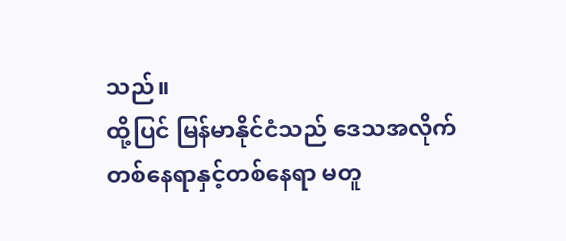သည်။
ထို့ပြင် မြန်မာနိုင်ငံသည် ဒေသအလိုက် တစ်နေရာနှင့်တစ်နေရာ မတူ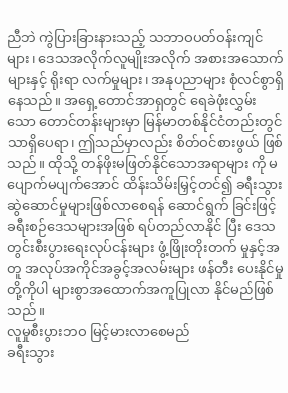ညီဘဲ ကွဲပြားခြားနားသည့် သဘာဝပတ်ဝန်းကျင်များ၊ ဒေသအလိုက်လူမျိုးအလိုက် အစားအသောက်များနှင့် ရိုးရာ လက်မှုများ၊ အနုပညာများ စုံလင်စွာရှိနေသည်။ အရှေ့တောင်အာရှတွင် ရေခဲဖုံးလွှမ်းသော တောင်တန်းများမှာ မြန်မာတစ်နိုင်ငံတည်းတွင် သာရှိပေရာ၊ ဤသည်မှာလည်း စိတ်ဝင်စားဖွယ် ဖြစ်သည်။ ထိုသို့ တန်ဖိုးမဖြတ်နိုင်သောအရာများ ကို မပျောက်မပျက်အောင် ထိန်းသိမ်းမြှင့်တင်၍ ခရီးသွားဆွဲဆောင်မှုများဖြစ်လာစေရန် ဆောင်ရွက် ခြင်းဖြင့် ခရီးစဉ်ဒေသများအဖြစ် ရပ်တည်လာနိုင် ပြီး ဒေသတွင်းစီးပွားရေးလုပ်ငန်းများ ဖွံ့ဖြိုးတိုးတက် မှုနှင့်အတူ အလုပ်အကိုင်အခွင့်အလမ်းများ ဖန်တီး ပေးနိုင်မှုတို့ကိုပါ များစွာအထောက်အကူပြုလာ နိုင်မည်ဖြစ်သည်။
လူမှုစီးပွားဘဝ မြင့်မားလာစေမည်
ခရီးသွား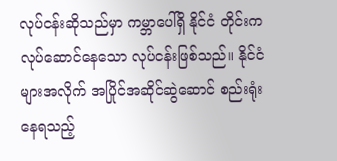လုပ်ငန်းဆိုသည်မှာ ကမ္ဘာပေါ်ရှိ နိုင်ငံ တိုင်းက လုပ်ဆောင်နေသော လုပ်ငန်းဖြစ်သည်။ နိုင်ငံများအလိုက် အပြိုင်အဆိုင်ဆွဲဆောင် စည်းရုံး နေရသည့်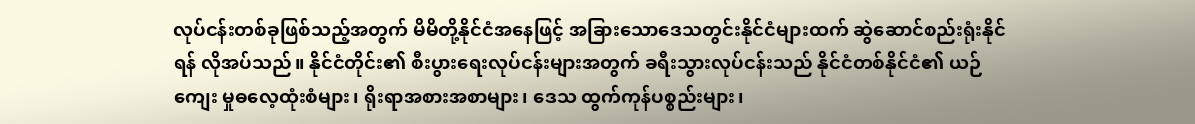လုပ်ငန်းတစ်ခုဖြစ်သည့်အတွက် မိမိတို့နိုင်ငံအနေဖြင့် အခြားသောဒေသတွင်းနိုင်ငံများထက် ဆွဲဆောင်စည်းရုံးနိုင်ရန် လိုအပ်သည်။ နိုင်ငံတိုင်း၏ စီးပွားရေးလုပ်ငန်းများအတွက် ခရီးသွားလုပ်ငန်းသည် နိုင်ငံတစ်နိုင်ငံ၏ ယဉ်ကျေး မှုဓလေ့ထုံးစံများ၊ ရိုးရာအစားအစာများ၊ ဒေသ ထွက်ကုန်ပစ္စည်းများ၊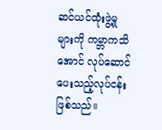ဆင်ယင်ထုံးဖွဲ့မှုများကို ကမ္ဘာကသိအောင် လုပ်ဆောင်ပေးသည့်လုပ်ငန်း ဖြစ်သည်။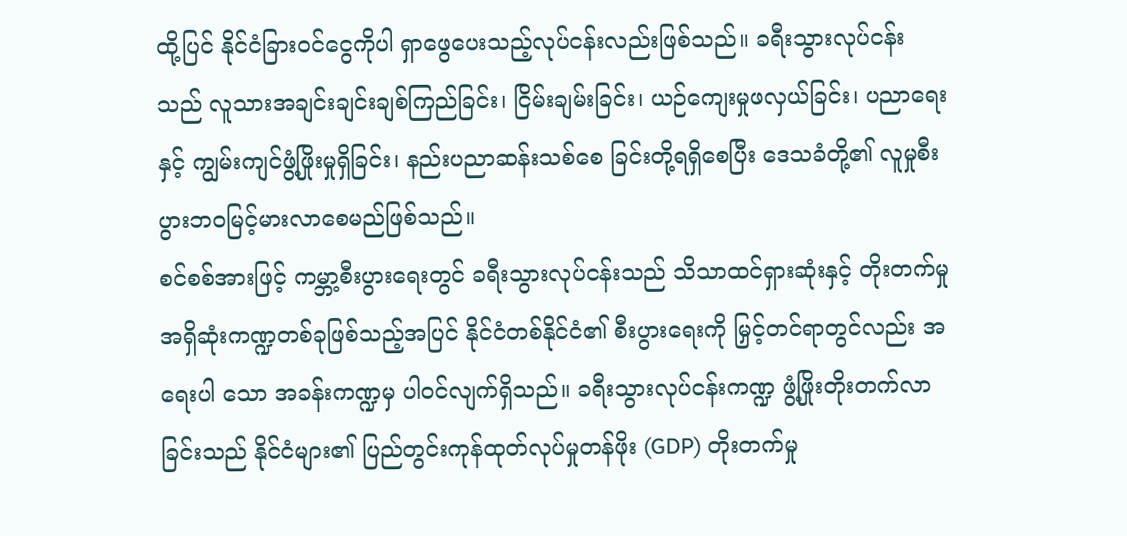ထို့ပြင် နိုင်ငံခြားဝင်ငွေကိုပါ ရှာဖွေပေးသည့်လုပ်ငန်းလည်းဖြစ်သည်။ ခရီးသွားလုပ်ငန်းသည် လူသားအချင်းချင်းချစ်ကြည်ခြင်း၊ ငြိမ်းချမ်းခြင်း၊ ယဉ်ကျေးမှုဖလှယ်ခြင်း၊ ပညာရေးနှင့် ကျွမ်းကျင်ဖွံ့ဖြိုးမှုရှိခြင်း၊ နည်းပညာဆန်းသစ်စေ ခြင်းတို့ရရှိစေပြီး ဒေသခံတို့၏ လူမှုစီးပွားဘဝမြင့်မားလာစေမည်ဖြစ်သည်။
စင်စစ်အားဖြင့် ကမ္ဘာ့စီးပွားရေးတွင် ခရီးသွားလုပ်ငန်းသည် သိသာထင်ရှားဆုံးနှင့် တိုးတက်မှုအရှိဆုံးကဏ္ဍတစ်ခုဖြစ်သည့်အပြင် နိုင်ငံတစ်နိုင်ငံ၏ စီးပွားရေးကို မြှင့်တင်ရာတွင်လည်း အရေးပါ သော အခန်းကဏ္ဍမှ ပါဝင်လျက်ရှိသည်။ ခရီးသွားလုပ်ငန်းကဏ္ဍ ဖွံ့ဖြိုးတိုးတက်လာခြင်းသည် နိုင်ငံများ၏ ပြည်တွင်းကုန်ထုတ်လုပ်မှုတန်ဖိုး (GDP) တိုးတက်မှု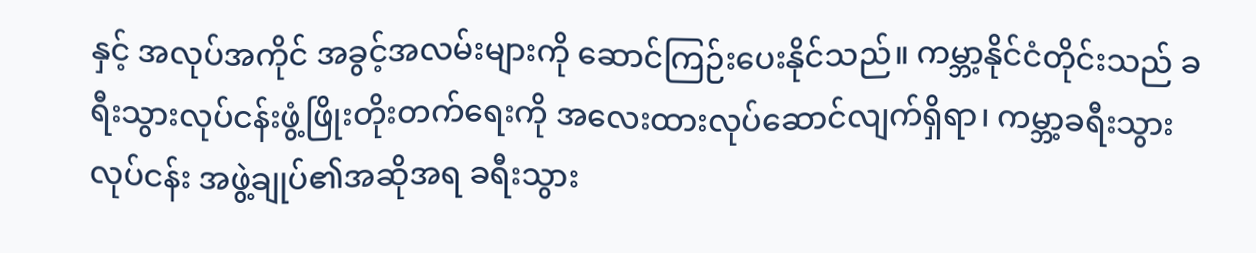နှင့် အလုပ်အကိုင် အခွင့်အလမ်းများကို ဆောင်ကြဉ်းပေးနိုင်သည်။ ကမ္ဘာ့နိုင်ငံတိုင်းသည် ခရီးသွားလုပ်ငန်းဖွံ့ဖြိုးတိုးတက်ရေးကို အလေးထားလုပ်ဆောင်လျက်ရှိရာ၊ ကမ္ဘာ့ခရီးသွားလုပ်ငန်း အဖွဲ့ချုပ်၏အဆိုအရ ခရီးသွား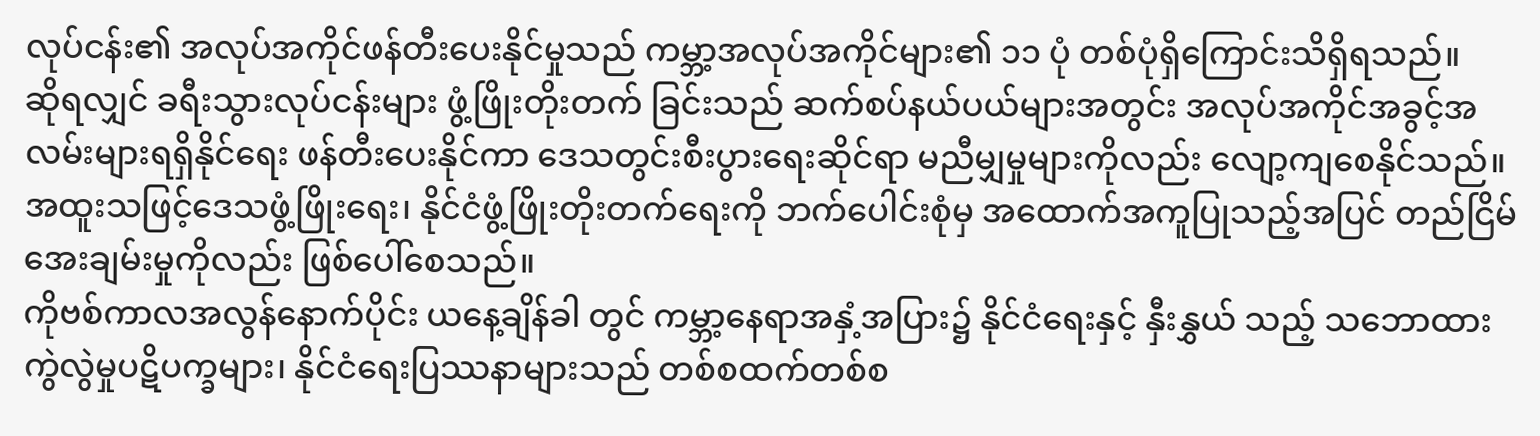လုပ်ငန်း၏ အလုပ်အကိုင်ဖန်တီးပေးနိုင်မှုသည် ကမ္ဘာ့အလုပ်အကိုင်များ၏ ၁၁ ပုံ တစ်ပုံရှိကြောင်းသိရှိရသည်။
ဆိုရလျှင် ခရီးသွားလုပ်ငန်းများ ဖွံ့ဖြိုးတိုးတက် ခြင်းသည် ဆက်စပ်နယ်ပယ်များအတွင်း အလုပ်အကိုင်အခွင့်အလမ်းများရရှိနိုင်ရေး ဖန်တီးပေးနိုင်ကာ ဒေသတွင်းစီးပွားရေးဆိုင်ရာ မညီမျှမှုများကိုလည်း လျော့ကျစေနိုင်သည်။ အထူးသဖြင့်ဒေသဖွံ့ဖြိုးရေး၊ နိုင်ငံဖွံ့ဖြိုးတိုးတက်ရေးကို ဘက်ပေါင်းစုံမှ အထောက်အကူပြုသည့်အပြင် တည်ငြိမ် အေးချမ်းမှုကိုလည်း ဖြစ်ပေါ်စေသည်။
ကိုဗစ်ကာလအလွန်နောက်ပိုင်း ယနေ့ချိန်ခါ တွင် ကမ္ဘာ့နေရာအနှံ့အပြား၌ နိုင်ငံရေးနှင့် နှီးနွှယ် သည့် သဘောထားကွဲလွဲမှုပဋိပက္ခများ၊ နိုင်ငံရေးပြဿနာများသည် တစ်စထက်တစ်စ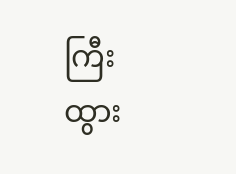ကြီးထွား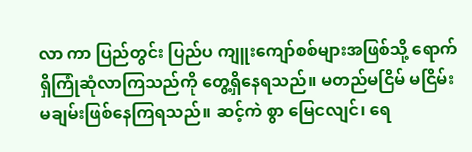လာ ကာ ပြည်တွင်း ပြည်ပ ကျူးကျော်စစ်များအဖြစ်သို့ ရောက်ရှိကြုံဆုံလာကြသည်ကို တွေ့ရှိနေရသည်။ မတည်မငြိမ် မငြိမ်းမချမ်းဖြစ်နေကြရသည်။ ဆင့်ကဲ စွာ မြေငလျင်၊ ရေ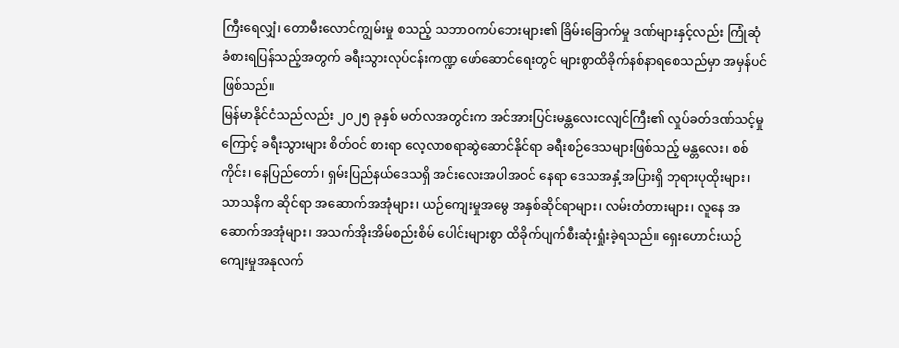ကြီးရေလျှံ၊ တောမီးလောင်ကျွမ်းမှု စသည့် သဘာဝကပ်ဘေးများ၏ ခြိမ်းခြောက်မှု ဒဏ်များနှင့်လည်း ကြုံဆုံခံစားရပြန်သည့်အတွက် ခရီးသွားလုပ်ငန်းကဏ္ဍ ဖော်ဆောင်ရေးတွင် များစွာထိခိုက်နစ်နာရစေသည်မှာ အမှန်ပင်ဖြစ်သည်။
မြန်မာနိုင်ငံသည်လည်း ၂၀၂၅ ခုနှစ် မတ်လအတွင်းက အင်အားပြင်းမန္တလေးငလျင်ကြီး၏ လှုပ်ခတ်ဒဏ်သင့်မှုကြောင့် ခရီးသွားများ စိတ်ဝင် စားရာ လေ့လာစရာဆွဲဆောင်နိုင်ရာ ခရီးစဉ်ဒေသများဖြစ်သည့် မန္တလေး၊ စစ်ကိုင်း၊ နေပြည်တော်၊ ရှမ်းပြည်နယ်ဒေသရှိ အင်းလေးအပါအဝင် နေရာ ဒေသအနှံ့အပြားရှိ ဘုရားပုထိုးများ၊ သာသနိက ဆိုင်ရာ အဆောက်အအုံများ၊ ယဉ်ကျေးမှုအမွေ အနှစ်ဆိုင်ရာများ၊ လမ်းတံတားများ၊ လူနေ အဆောက်အအုံများ၊ အသက်အိုးအိမ်စည်းစိမ် ပေါင်းများစွာ ထိခိုက်ပျက်စီးဆုံးရှုံးခဲ့ရသည်။ ရှေးဟောင်းယဉ်ကျေးမှုအနုလက်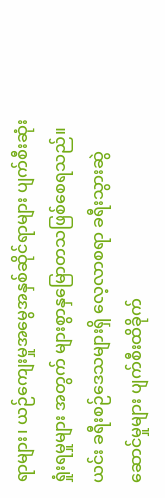ရာများ၊ ယဉ်ကျေးမှုအမွေအနှစ်ဆိုင်ရာများ ပျက်စီးဆုံးရှုံးရမှုများ အတွက် များစွာနှမြောတသဖြစ်စေရသည်။ ယင်း ခရီးစဉ်ဒေသများရှိ လေ့လာစရာ ခရီးသွားဆွဲဆောင်မှုများ ပျက်စီးထိခိုက်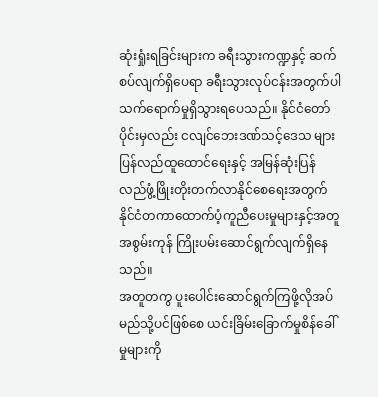ဆုံးရှုံးရခြင်းများက ခရီးသွားကဏ္ဍနှင့် ဆက်စပ်လျက်ရှိပေရာ ခရီးသွားလုပ်ငန်းအတွက်ပါ သက်ရောက်မှုရှိသွားရပေသည်။ နိုင်ငံတော်ပိုင်းမှလည်း ငလျင်ဘေးဒဏ်သင့်ဒေသ များ ပြန်လည်ထူထောင်ရေးနှင့် အမြန်ဆုံးပြန်လည်ဖွံ့ဖြိုးတိုးတက်လာနိုင်စေရေးအတွက် နိုင်ငံတကာထောက်ပံ့ကူညီပေးမှုများနှင့်အတူ အစွမ်းကုန် ကြိုးပမ်းဆောင်ရွက်လျက်ရှိနေသည်။
အတူတကွ ပူးပေါင်းဆောင်ရွက်ကြဖို့လိုအပ်
မည်သို့ပင်ဖြစ်စေ ယင်းခြိမ်းခြောက်မှုစိန်ခေါ်မှုများကို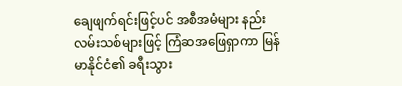ချေဖျက်ရင်းဖြင့်ပင် အစီအမံများ နည်းလမ်းသစ်များဖြင့် ကြံဆအဖြေရှာကာ မြန်မာနိုင်ငံ၏ ခရီးသွား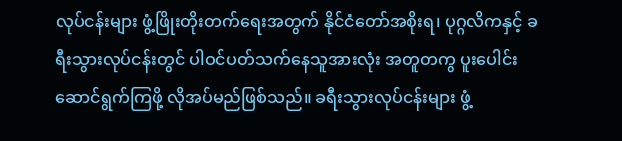လုပ်ငန်းများ ဖွံ့ဖြိုးတိုးတက်ရေးအတွက် နိုင်ငံတော်အစိုးရ၊ ပုဂ္ဂလိကနှင့် ခရီးသွားလုပ်ငန်းတွင် ပါဝင်ပတ်သက်နေသူအားလုံး အတူတကွ ပူးပေါင်းဆောင်ရွက်ကြဖို့ လိုအပ်မည်ဖြစ်သည်။ ခရီးသွားလုပ်ငန်းများ ဖွံ့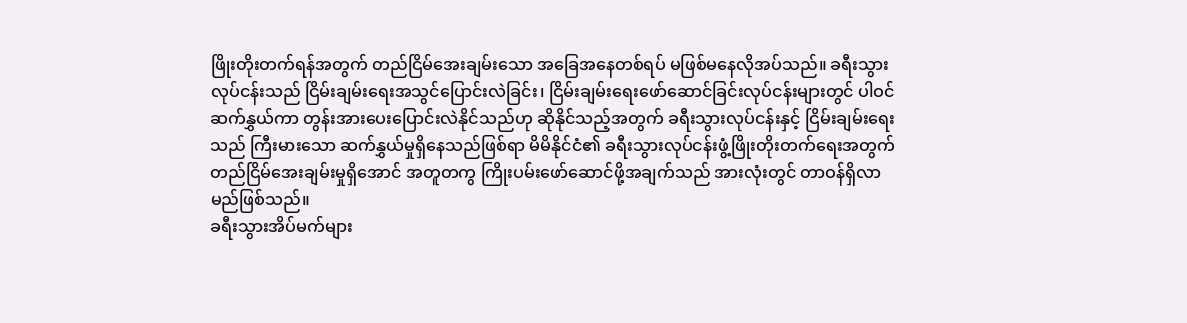ဖြိုးတိုးတက်ရန်အတွက် တည်ငြိမ်အေးချမ်းသော အခြေအနေတစ်ရပ် မဖြစ်မနေလိုအပ်သည်။ ခရီးသွားလုပ်ငန်းသည် ငြိမ်းချမ်းရေးအသွင်ပြောင်းလဲခြင်း၊ ငြိမ်းချမ်းရေးဖော်ဆောင်ခြင်းလုပ်ငန်းများတွင် ပါဝင်ဆက်နွှယ်ကာ တွန်းအားပေးပြောင်းလဲနိုင်သည်ဟု ဆိုနိုင်သည့်အတွက် ခရီးသွားလုပ်ငန်းနှင့် ငြိမ်းချမ်းရေးသည် ကြီးမားသော ဆက်နွှယ်မှုရှိနေသည်ဖြစ်ရာ မိမိနိုင်ငံ၏ ခရီးသွားလုပ်ငန်းဖွံ့ဖြိုးတိုးတက်ရေးအတွက် တည်ငြိမ်အေးချမ်းမှုရှိအောင် အတူတကွ ကြိုးပမ်းဖော်ဆောင်ဖို့အချက်သည် အားလုံးတွင် တာဝန်ရှိလာမည်ဖြစ်သည်။
ခရီးသွားအိပ်မက်များ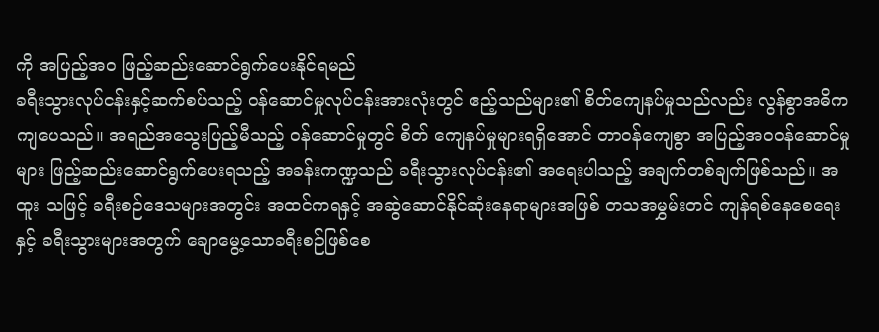ကို အပြည့်အဝ ဖြည့်ဆည်းဆောင်ရွက်ပေးနိုင်ရမည်
ခရီးသွားလုပ်ငန်းနှင့်ဆက်စပ်သည့် ဝန်ဆောင်မှုလုပ်ငန်းအားလုံးတွင် ဧည့်သည်များ၏ စိတ်ကျေနပ်မှုသည်လည်း လွန်စွာအဓိကကျပေသည်။ အရည်အသွေးပြည့်မီသည့် ဝန်ဆောင်မှုတွင် စိတ် ကျေနပ်မှုများရရှိအောင် တာဝန်ကျေစွာ အပြည့်အဝဝန်ဆောင်မှုများ ဖြည့်ဆည်းဆောင်ရွက်ပေးရသည့် အခန်းကဏ္ဍသည် ခရီးသွားလုပ်ငန်း၏ အရေးပါသည့် အချက်တစ်ချက်ဖြစ်သည်။ အထူး သဖြင့် ခရီးစဉ်ဒေသများအတွင်း အထင်ကရနှင့် အဆွဲဆောင်နိုင်ဆုံးနေရာများအဖြစ် တသအမွှမ်းတင် ကျန်ရစ်နေစေရေးနှင့် ခရီးသွားများအတွက် ချောမွေ့သောခရီးစဉ်ဖြစ်စေ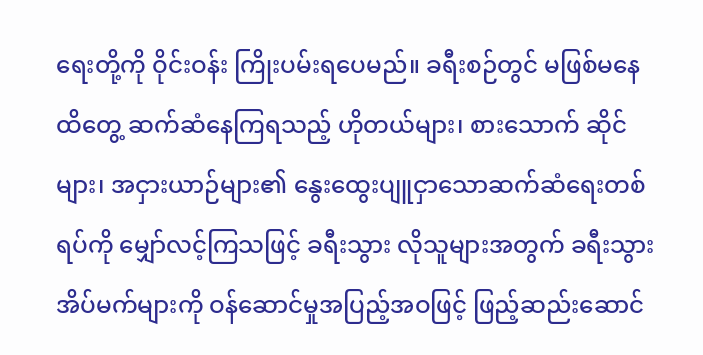ရေးတို့ကို ဝိုင်းဝန်း ကြိုးပမ်းရပေမည်။ ခရီးစဉ်တွင် မဖြစ်မနေ ထိတွေ့ ဆက်ဆံနေကြရသည့် ဟိုတယ်များ၊ စားသောက် ဆိုင်များ၊ အငှားယာဉ်များ၏ နွေးထွေးပျူငှာသောဆက်ဆံရေးတစ်ရပ်ကို မျှော်လင့်ကြသဖြင့် ခရီးသွား လိုသူများအတွက် ခရီးသွားအိပ်မက်များကို ဝန်ဆောင်မှုအပြည့်အဝဖြင့် ဖြည့်ဆည်းဆောင်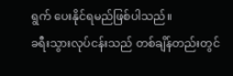ရွက် ပေးနိုင်ရမည်ဖြစ်ပါသည်။
ခရီးသွားလုပ်ငန်းသည် တစ်ချိန်တည်းတွင်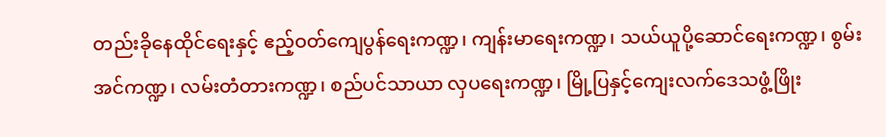တည်းခိုနေထိုင်ရေးနှင့် ဧည့်ဝတ်ကျေပွန်ရေးကဏ္ဍ၊ ကျန်းမာရေးကဏ္ဍ၊ သယ်ယူပို့ဆောင်ရေးကဏ္ဍ၊ စွမ်းအင်ကဏ္ဍ၊ လမ်းတံတားကဏ္ဍ၊ စည်ပင်သာယာ လှပရေးကဏ္ဍ၊ မြို့ပြနှင့်ကျေးလက်ဒေသဖွံ့ဖြိုး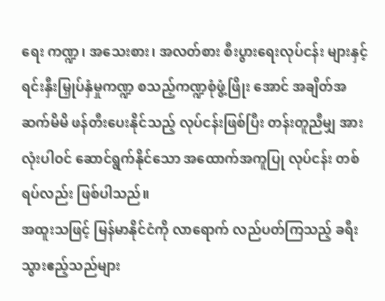ရေး ကဏ္ဍ၊ အသေးစား၊ အလတ်စား စီးပွားရေးလုပ်ငန်း များနှင့် ရင်းနှီးမြှုပ်နှံမှုကဏ္ဍ စသည့်ကဏ္ဍစုံဖွံ့ဖြိုး အောင် အချိတ်အဆက်မိမိ ဖန်တီးပေးနိုင်သည့် လုပ်ငန်းဖြစ်ပြီး တန်းတူညီမျှ အားလုံးပါဝင် ဆောင်ရွက်နိုင်သော အထောက်အကူပြု လုပ်ငန်း တစ်ရပ်လည်း ဖြစ်ပါသည်။
အထူးသဖြင့် မြန်မာနိုင်ငံကို လာရောက် လည်ပတ်ကြသည့် ခရီးသွားဧည့်သည်များ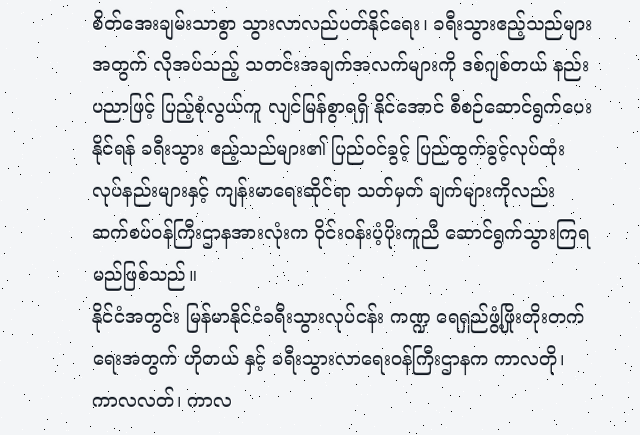စိတ်အေးချမ်းသာစွာ သွားလာလည်ပတ်နိုင်ရေး၊ ခရီးသွားဧည့်သည်များအတွက် လိုအပ်သည့် သတင်းအချက်အလက်များကို ဒစ်ဂျစ်တယ် နည်းပညာဖြင့် ပြည့်စုံလွယ်ကူ လျင်မြန်စွာရရှိ နိုင်အောင် စီစဉ်ဆောင်ရွက်ပေးနိုင်ရန် ခရီးသွား ဧည့်သည်များ၏ ပြည်ဝင်ခွင့် ပြည်ထွက်ခွင့်လုပ်ထုံး လုပ်နည်းများနှင့် ကျန်းမာရေးဆိုင်ရာ သတ်မှတ် ချက်များကိုလည်း ဆက်စပ်ဝန်ကြီးဌာနအားလုံးက ဝိုင်းဝန်းပံ့ပိုးကူညီ ဆောင်ရွက်သွားကြရမည်ဖြစ်သည်။
နိုင်ငံအတွင်း မြန်မာနိုင်ငံခရီးသွားလုပ်ငန်း ကဏ္ဍ ရေရှည်ဖွံ့ဖြိုးတိုးတက်ရေးအတွက် ဟိုတယ် နှင့် ခရီးသွားလာရေးဝန်ကြီးဌာနက ကာလတို၊ ကာလလတ်၊ ကာလ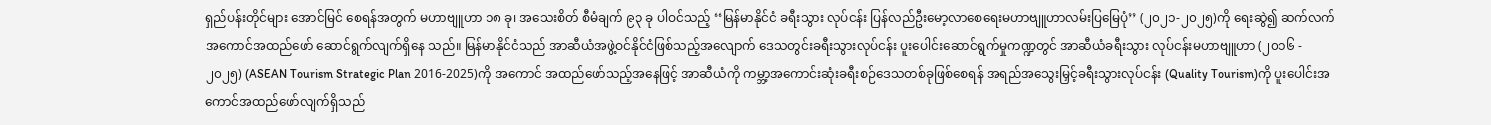ရှည်ပန်းတိုင်များ အောင်မြင် စေရန်အတွက် မဟာဗျူဟာ ၁၈ ခု၊ အသေးစိတ် စီမံချက် ၉၃ ခု ပါဝင်သည့် ‘‘မြန်မာနိုင်ငံ ခရီးသွား လုပ်ငန်း ပြန်လည်ဦးမော့လာစေရေးမဟာဗျူဟာလမ်းပြမြေပုံ’’ (၂၀၂၁-၂၀၂၅)ကို ရေးဆွဲ၍ ဆက်လက် အကောင်အထည်ဖော် ဆောင်ရွက်လျက်ရှိနေ သည်။ မြန်မာနိုင်ငံသည် အာဆီယံအဖွဲ့ဝင်နိုင်ငံဖြစ်သည့်အလျောက် ဒေသတွင်းခရီးသွားလုပ်ငန်း ပူးပေါင်းဆောင်ရွက်မှုကဏ္ဍတွင် အာဆီယံခရီးသွား လုပ်ငန်းမဟာဗျူဟာ (၂၀၁၆ - ၂၀၂၅) (ASEAN Tourism Strategic Plan 2016-2025)ကို အကောင် အထည်ဖော်သည့်အနေဖြင့် အာဆီယံကို ကမ္ဘာ့အကောင်းဆုံးခရီးစဉ်ဒေသတစ်ခုဖြစ်စေရန် အရည်အသွေးမြှင့်ခရီးသွားလုပ်ငန်း (Quality Tourism)ကို ပူးပေါင်းအကောင်အထည်ဖော်လျက်ရှိသည်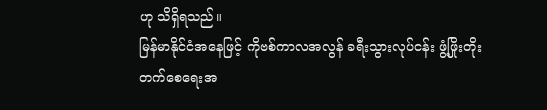ဟု သိရှိရသည်။
မြန်မာနိုင်ငံအနေဖြင့် ကိုဗစ်ကာလအလွန် ခရီးသွားလုပ်ငန်း ဖွံ့ဖြိုးတိုးတက်စေရေးအ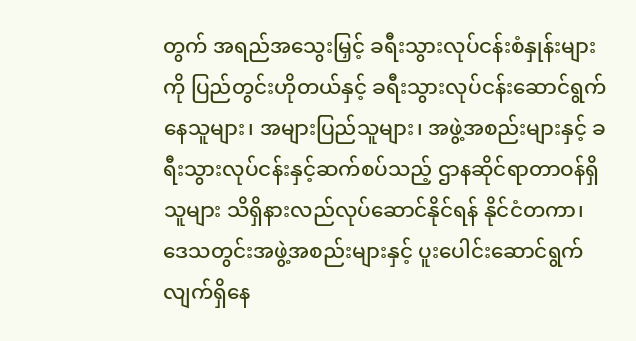တွက် အရည်အသွေးမြှင့် ခရီးသွားလုပ်ငန်းစံနှုန်းများကို ပြည်တွင်းဟိုတယ်နှင့် ခရီးသွားလုပ်ငန်းဆောင်ရွက် နေသူများ၊ အများပြည်သူများ၊ အဖွဲ့အစည်းများနှင့် ခရီးသွားလုပ်ငန်းနှင့်ဆက်စပ်သည့် ဌာနဆိုင်ရာတာဝန်ရှိသူများ သိရှိနားလည်လုပ်ဆောင်နိုင်ရန် နိုင်ငံတကာ၊ ဒေသတွင်းအဖွဲ့အစည်းများနှင့် ပူးပေါင်းဆောင်ရွက်လျက်ရှိနေ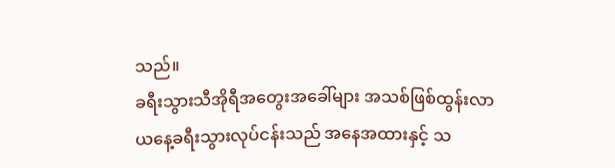သည်။
ခရီးသွားသီအိုရီအတွေးအခေါ်များ အသစ်ဖြစ်ထွန်းလာ
ယနေ့ခရီးသွားလုပ်ငန်းသည် အနေအထားနှင့် သ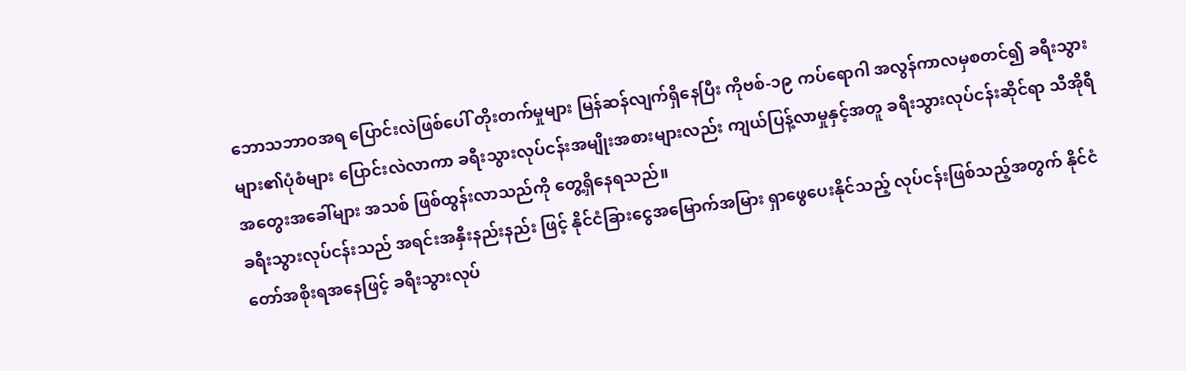ဘောသဘာဝအရ ပြောင်းလဲဖြစ်ပေါ် တိုးတက်မှုများ မြန်ဆန်လျက်ရှိနေပြီး ကိုဗစ်-၁၉ ကပ်ရောဂါ အလွန်ကာလမှစတင်၍ ခရီးသွားများ၏ပုံစံများ ပြောင်းလဲလာကာ ခရီးသွားလုပ်ငန်းအမျိုးအစားများလည်း ကျယ်ပြန့်လာမှုနှင့်အတူ ခရီးသွားလုပ်ငန်းဆိုင်ရာ သီအိုရီအတွေးအခေါ်များ အသစ် ဖြစ်ထွန်းလာသည်ကို တွေ့ရှိနေရသည်။
ခရီးသွားလုပ်ငန်းသည် အရင်းအနှီးနည်းနည်း ဖြင့် နိုင်ငံခြားငွေအမြောက်အမြား ရှာဖွေပေးနိုင်သည့် လုပ်ငန်းဖြစ်သည့်အတွက် နိုင်ငံတော်အစိုးရအနေဖြင့် ခရီးသွားလုပ်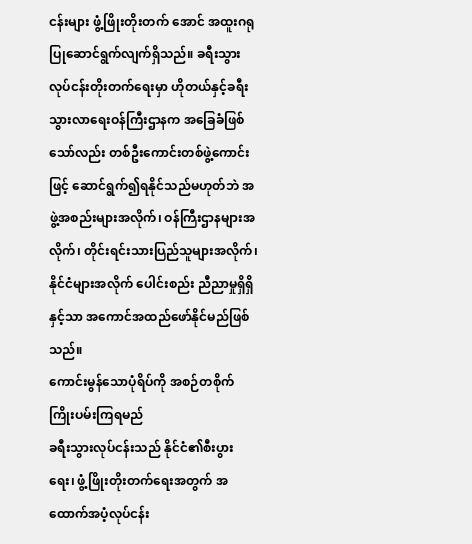ငန်းများ ဖွံ့ဖြိုးတိုးတက် အောင် အထူးဂရုပြုဆောင်ရွက်လျက်ရှိသည်။ ခရီးသွားလုပ်ငန်းတိုးတက်ရေးမှာ ဟိုတယ်နှင့်ခရီးသွားလာရေးဝန်ကြီးဌာနက အခြေခံဖြစ်သော်လည်း တစ်ဦးကောင်းတစ်ဖွဲ့ကောင်းဖြင့် ဆောင်ရွက်၍ရနိုင်သည်မဟုတ်ဘဲ အဖွဲ့အစည်းများအလိုက်၊ ဝန်ကြီးဌာနများအလိုက်၊ တိုင်းရင်းသားပြည်သူများအလိုက်၊ နိုင်ငံများအလိုက် ပေါင်းစည်း ညီညာမှုရှိရှိနှင့်သာ အကောင်အထည်ဖော်နိုင်မည်ဖြစ်သည်။
ကောင်းမွန်သောပုံရိပ်ကို အစဉ်တစိုက်ကြိုးပမ်းကြရမည်
ခရီးသွားလုပ်ငန်းသည် နိုင်ငံ၏စီးပွားရေး၊ ဖွံ့ဖြိုးတိုးတက်ရေးအတွက် အထောက်အပံ့လုပ်ငန်း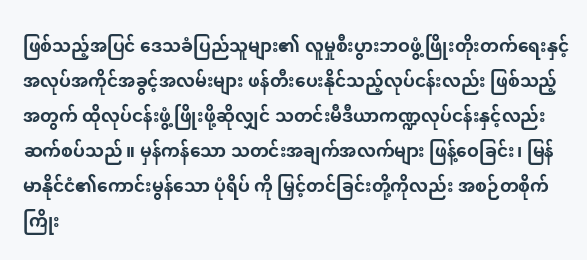ဖြစ်သည့်အပြင် ဒေသခံပြည်သူများ၏ လူမှုစီးပွားဘဝဖွံ့ဖြိုးတိုးတက်ရေးနှင့် အလုပ်အကိုင်အခွင့်အလမ်းများ ဖန်တီးပေးနိုင်သည့်လုပ်ငန်းလည်း ဖြစ်သည့်အတွက် ထိုလုပ်ငန်းဖွံ့ဖြိုးဖို့ဆိုလျှင် သတင်းမီဒီယာကဏ္ဍလုပ်ငန်းနှင့်လည်း ဆက်စပ်သည်။ မှန်ကန်သော သတင်းအချက်အလက်များ ဖြန့်ဝေခြင်း၊ မြန်မာနိုင်ငံ၏ကောင်းမွန်သော ပုံရိပ် ကို မြှင့်တင်ခြင်းတို့ကိုလည်း အစဉ်တစိုက် ကြိုး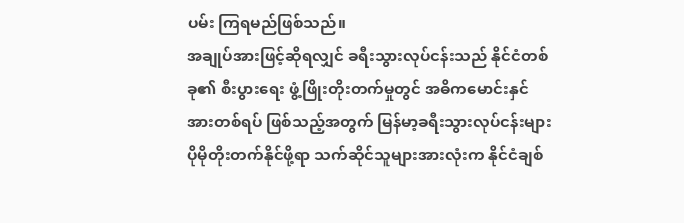ပမ်း ကြရမည်ဖြစ်သည်။
အချုပ်အားဖြင့်ဆိုရလျှင် ခရီးသွားလုပ်ငန်းသည် နိုင်ငံတစ်ခု၏ စီးပွားရေး ဖွံ့ဖြိုးတိုးတက်မှုတွင် အဓိကမောင်းနှင်အားတစ်ရပ် ဖြစ်သည့်အတွက် မြန်မာ့ခရီးသွားလုပ်ငန်းများ ပိုမိုတိုးတက်နိုင်ဖို့ရာ သက်ဆိုင်သူများအားလုံးက နိုင်ငံချစ်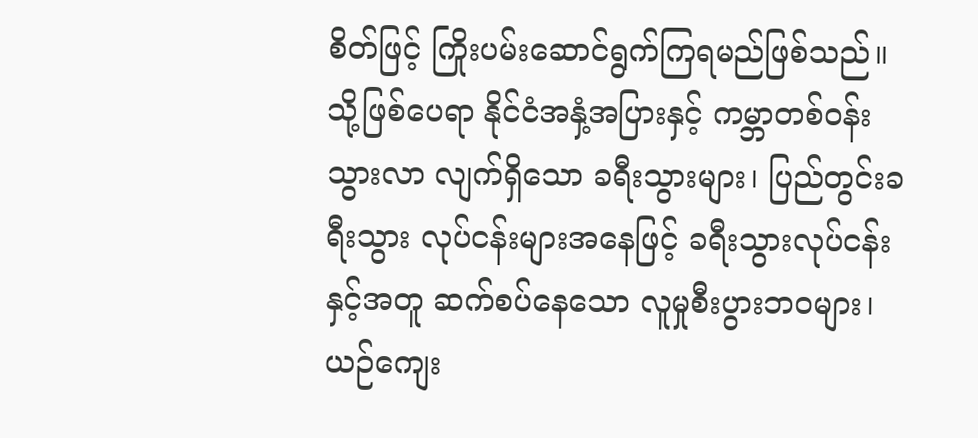စိတ်ဖြင့် ကြိုးပမ်းဆောင်ရွက်ကြရမည်ဖြစ်သည်။ သို့ဖြစ်ပေရာ နိုင်ငံအနှံ့အပြားနှင့် ကမ္ဘာတစ်ဝန်းသွားလာ လျက်ရှိသော ခရီးသွားများ၊ ပြည်တွင်းခရီးသွား လုပ်ငန်းများအနေဖြင့် ခရီးသွားလုပ်ငန်းနှင့်အတူ ဆက်စပ်နေသော လူမှုစီးပွားဘဝများ၊ ယဉ်ကျေး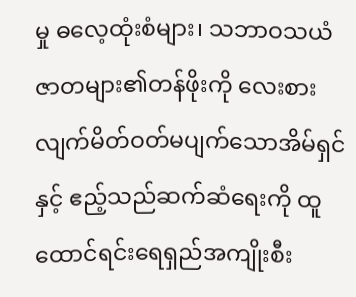မှု ဓလေ့ထုံးစံများ၊ သဘာဝသယံဇာတများ၏တန်ဖိုးကို လေးစားလျက်မိတ်ဝတ်မပျက်သောအိမ်ရှင်နှင့် ဧည့်သည်ဆက်ဆံရေးကို ထူထောင်ရင်းရေရှည်အကျိုးစီး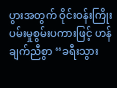ပွားအတွက် ဝိုင်းဝန်းကြိုးပမ်းမှုစွမ်းပကားဖြင့် ဟန်ချက်ညီစွာ ‘‘ခရီးသွား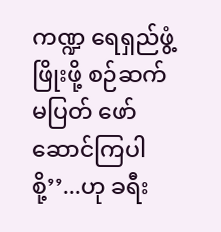ကဏ္ဍ ရေရှည်ဖွံ့ဖြိုးဖို့ စဉ်ဆက်မပြတ် ဖော်ဆောင်ကြပါစို့’’...ဟု ခရီး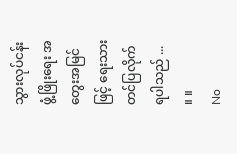သွားလုပ်ငန်းဖွံ့ဖြိုးရေး အတွေးအမြင်ဖြင့် ရေးသားတင်ပြလိုက်ရပါသည် ... ။ ။
No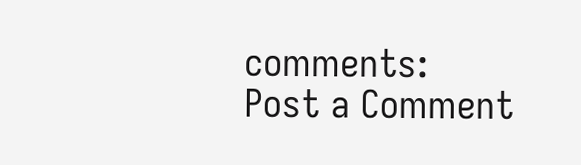comments:
Post a Comment